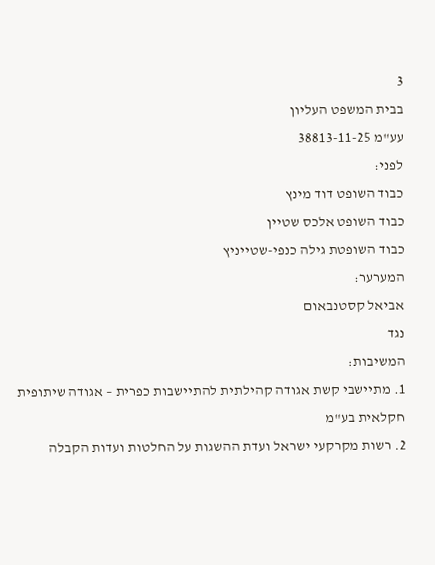3
בבית המשפט העליון
עע"מ 38813-11-25
לפני:
כבוד השופט דוד מינץ
כבוד השופט אלכס שטיין
כבוד השופטת גילה כנפי-שטייניץ
המערער:
אביאל קסטנבאום
נגד
המשיבות:
1. מתיישבי קשת אגודה קהילתית להתיישבות כפרית – אגודה שיתופית חקלאית בע"מ
2. רשות מקרקעי ישראל ועדת ההשגות על החלטות ועדות הקבלה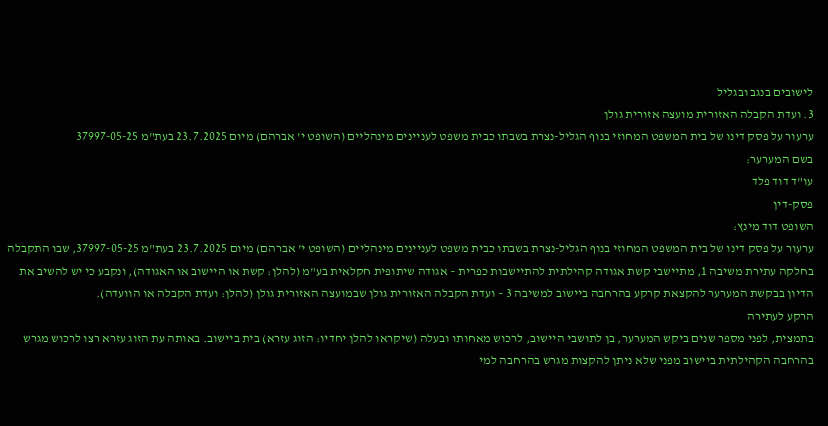לישובים בנגב ובגליל
3. ועדת הקבלה האזורית מועצה אזורית גולן
ערעור על פסק דינו של בית המשפט המחוזי בנוף הגליל-נצרת בשבתו כבית משפט לעניינים מינהליים (השופט י' אברהם) מיום 23.7.2025 בעת"מ 37997-05-25
בשם המערער:
עו"ד דוד פלד
פסק-דין
השופט דוד מינץ:
ערעור על פסק דינו של בית המשפט המחוזי בנוף הגליל-נצרת בשבתו כבית משפט לעניינים מינהליים (השופט י' אברהם) מיום 23.7.2025 בעת"מ 37997-05-25, שבו התקבלה בחלקה עתירת משיבה 1, מתיישבי קשת אגודה קהילתית להתיישבות כפרית – אגודה שיתופית חקלאית בע"מ (להלן: קשת או היישוב או האגודה), ונקבע כי יש להשיב את הדיון בבקשת המערער להקצאת קרקע בהרחבה ביישוב למשיבה 3 – ועדת הקבלה האזורית גולן שבמועצה האזורית גולן (להלן: ועדת הקבלה או הוועדה).
הרקע לעתירה
בתמצית, לפני מספר שנים ביקש המערער, בן לתושבי היישוב, לרכוש מאחותו ובעלה (שיקראו להלן יחדיו: הזוג עזרא) בית ביישוב. באותה עת הזוג עזרא רצו לרכוש מגרש בהרחבה הקהילתית ביישוב מפני שלא ניתן להקצות מגרש בהרחבה למי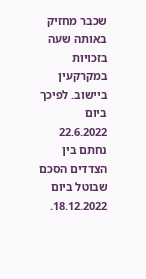שכבר מחזיק באותה שעה בזכויות במקרקעין ביישוב. לפיכך ביום 22.6.2022 נחתם בין הצדדים הסכם שבוטל ביום 18.12.2022.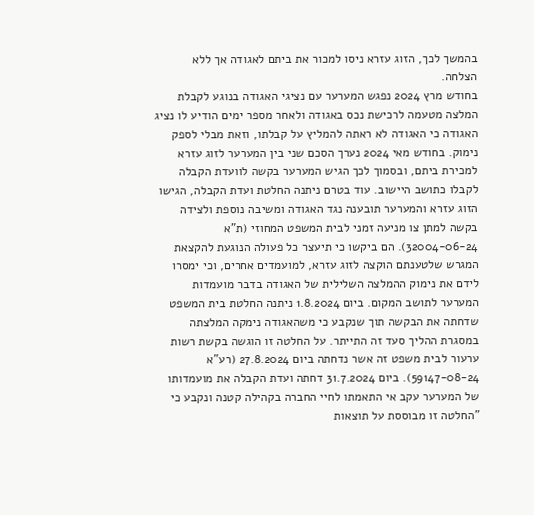בהמשך לכך, הזוג עזרא ניסו למכור את ביתם לאגודה אך ללא הצלחה.
בחודש מרץ 2024 נפגש המערער עם נציגי האגודה בנוגע לקבלת המלצה מטעמה לרכישת נכס באגודה ולאחר מספר ימים הודיע לו נציג האגודה כי האגודה לא ראתה להמליץ על קבלתו, וזאת מבלי לספק נימוק. בחודש מאי 2024 נערך הסכם שני בין המערער לזוג עזרא למכירת ביתם, ובסמוך לכך הגיש המערער בקשה לוועדת הקבלה לקבלו כתושב היישוב. עוד בטרם ניתנה החלטת ועדת הקבלה, הגישו הזוג עזרא והמערער תובענה נגד האגודה ומשיבה נוספת ולצידה בקשה למתן צו מניעה זמני לבית המשפט המחוזי (ת"א 32004-06-24). הם ביקשו כי תיעצר כל פעולה הנוגעת להקצאת המגרש שלטענתם הוקצה לזוג עזרא, למועמדים אחרים, וכי ימסרו לידם את נימוק ההמלצה השלילית של האגודה בדבר מועמדות המערער לתושב המקום. ביום 1.8.2024 ניתנה החלטת בית המשפט שדחתה את הבקשה תוך שנקבע כי משהאגודה נימקה המלצתה במסגרת ההליך סעד זה התייתר. על החלטה זו הוגשה בקשת רשות ערעור לבית משפט זה אשר נדחתה ביום 27.8.2024 (רע"א 59147-08-24). ביום 31.7.2024 דחתה ועדת הקבלה את מועמדותו של המערער עקב אי התאמתו לחיי החברה בקהילה קטנה ונקבע כי "החלטה זו מבוססת על תוצאות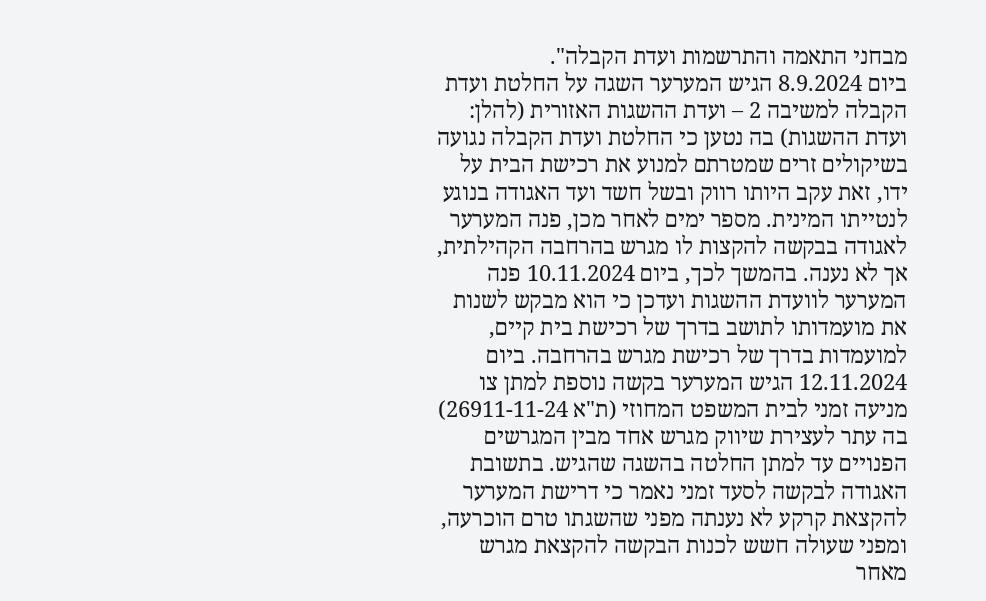מבחני התאמה והתרשמות ועדת הקבלה".
ביום 8.9.2024 הגיש המערער השגה על החלטת ועדת הקבלה למשיבה 2 – ועדת ההשגות האזורית (להלן: ועדת ההשגות) בה נטען כי החלטת ועדת הקבלה נגועה בשיקולים זרים שמטרתם למנוע את רכישת הבית על ידו, זאת עקב היותו רווק ובשל חשד ועד האגודה בנוגע לנטייתו המינית. מספר ימים לאחר מכן, פנה המערער לאגודה בבקשה להקצות לו מגרש בהרחבה הקהילתית, אך לא נענה. בהמשך לכך, ביום 10.11.2024 פנה המערער לוועדת ההשגות ועדכן כי הוא מבקש לשנות את מועמדותו לתושב בדרך של רכישת בית קיים, למועמדות בדרך של רכישת מגרש בהרחבה. ביום 12.11.2024 הגיש המערער בקשה נוספת למתן צו מניעה זמני לבית המשפט המחוזי (ת"א 26911-11-24) בה עתר לעצירת שיווק מגרש אחד מבין המגרשים הפנויים עד למתן החלטה בהשגה שהגיש. בתשובת האגודה לבקשה לסעד זמני נאמר כי דרישת המערער להקצאת קרקע לא נענתה מפני שהשגתו טרם הוכרעה, ומפני שעולה חשש לכנות הבקשה להקצאת מגרש מאחר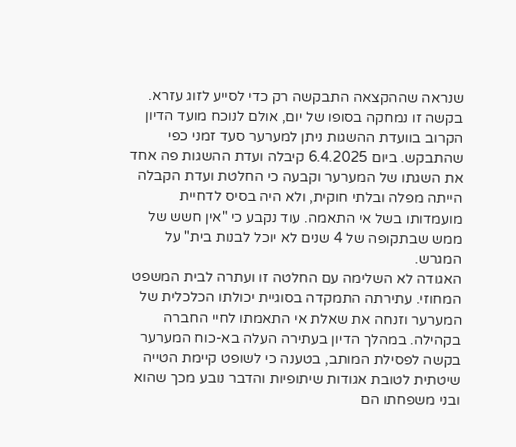שנראה שההקצאה התבקשה רק כדי לסייע לזוג עזרא. בקשה זו נמחקה בסופו של יום, אולם לנוכח מועד הדיון הקרוב בוועדת ההשגות ניתן למערער סעד זמני כפי שהתבקש. ביום 6.4.2025 קיבלה ועדת ההשגות פה אחד את השגתו של המערער וקבעה כי החלטת ועדת הקבלה הייתה מפלה ובלתי חוקית, ולא היה בסיס לדחיית מועמדותו בשל אי התאמה. עוד נקבע כי "אין חשש של ממש שבתקופה של 4 שנים לא יוכל לבנות בית" על המגרש.
האגודה לא השלימה עם החלטה זו ועתרה לבית המשפט המחוזי. עתירתה התמקדה בסוגיית יכולתו הכלכלית של המערער וזנחה את שאלת אי התאמתו לחיי החברה בקהילה. במהלך הדיון בעתירה העלה בא-כוח המערער בקשה לפסילת המותב, בטענה כי לשופט קיימת הטייה שיטתית לטובת אגודות שיתופיות והדבר נובע מכך שהוא ובני משפחתו הם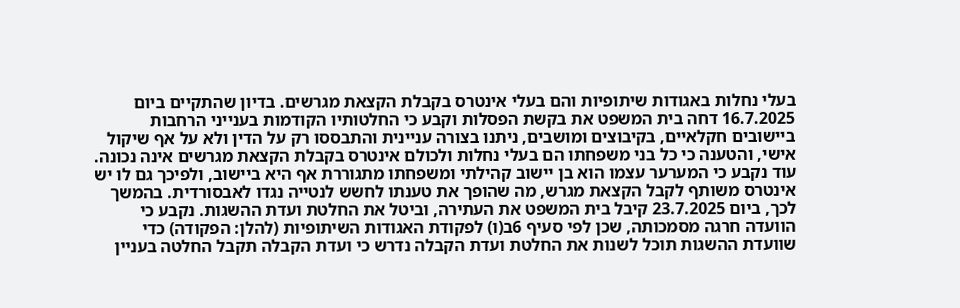בעלי נחלות באגודות שיתופיות והם בעלי אינטרס בקבלת הקצאת מגרשים. בדיון שהתקיים ביום 16.7.2025 דחה בית המשפט את בקשת הפסלות וקבע כי החלטותיו הקודמות בענייני הרחבות ביישובים חקלאיים, בקיבוצים ומושבים, ניתנו בצורה עניינית והתבססו רק על הדין ולא על אף שיקול אישי, והטענה כי כל בני משפחתו הם בעלי נחלות ולכולם אינטרס בקבלת הקצאת מגרשים אינה נכונה. עוד נקבע כי המערער עצמו הוא בן יישוב קהילתי ומשפחתו מתגוררת אף היא ביישוב, ולפיכך גם לו יש אינטרס משותף לקבל הקצאת מגרש, מה שהופך את טענתו לחשש לנטייה נגדו לאבסורדית. בהמשך לכך, ביום 23.7.2025 קיבל בית המשפט את העתירה, וביטל את החלטת ועדת ההשגות. נקבע כי הוועדה חרגה מסמכותה, שכן לפי סעיף 6ב(ו) לפקודת האגודות השיתופיות (להלן: הפקודה) כדי שוועדת ההשגות תוכל לשנות את החלטת ועדת הקבלה נדרש כי ועדת הקבלה תקבל החלטה בעניין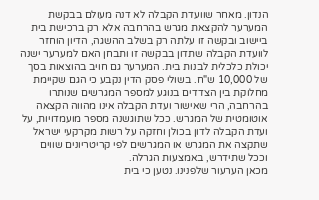הנדון. מאחר שוועדת הקבלה לא דנה מעולם בבקשת המערער להקצאת מגרש בהרחבה אלא רק ברכישת בית ביישוב ובקשה זו עלתה רק בשלב ההשגה, הדיון הוחזר לוועדת הקבלה שתדון בבקשה זו ותבחן האם למערער ישנה יכולת כלכלית לבנות בית. המערער גם חויב בהוצאות בסך של 10,000 ש"ח. בשולי פסק הדין נקבע כי הגם שקיימת מחלוקת בין הצדדים בנוגע למספר המגרשים שנותרו בהרחבה, הרי שאישור ועדת הקבלה אינו מהווה הקצאה אוטומטית של המגרש. ככל שתוגשנה מספר מועמדויות, על ועדת הקבלה לדון בכולן וחזקה על רשות מקרקעי ישראל שתקצה את המגרש או המגרשים לפי קריטריונים שווים וככל שתידרש, באמצעות הגרלה.
מכאן הערעור שלפנינו. נטען כי בית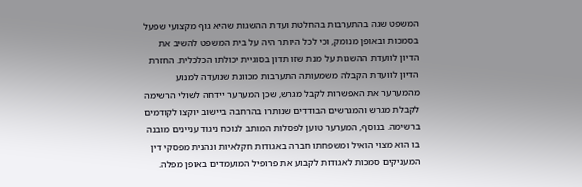המשפט שגה בהתערבות בהחלטת ועדת ההשגות שהיא גוף מקצועי שפעל בסמכות ובאופן מנומק, וכי לכל היותר היה על בית המשפט להשיב את הדיון לוועדת ההשגות על מנת שזו תדון בסוגיית יכולתו הכלכלית. החזרת הדיון לוועדת הקבלה משמעותה התערבות מכוונת שנועדה למנוע מהמערער את האפשרות לקבל מגרש, שכן המערער יידחה לשולי הרשימה לקבלת מגרש והמגרשים הבודדים שנותרו בהרחבה ביישוב יוקצו לקודמים ברשימה. בנוסף, המערער טוען לפסלות המותב לנוכח ניגוד עניינים מובנה בו הוא מצוי הואיל ומשפחתו חברה באגודות חקלאיות ונהנית מפסקי דין המעניקים סמכות לאגודות לקבוע את פרופיל המועמדים באופן מפלה.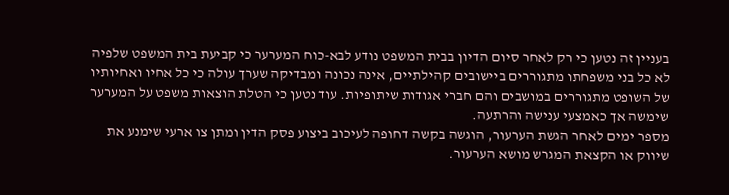בעניין זה נטען כי רק לאחר סיום הדיון בבית המשפט נודע לבא-כוח המערער כי קביעת בית המשפט שלפיה לא כל בני משפחתו מתגוררים ביישובים קהילתיים, אינה נכונה ומבדיקה שערך עולה כי כל אחיו ואחיותיו של השופט מתגוררים במושבים והם חברי אגודות שיתופיות. עוד נטען כי הטלת הוצאות משפט על המערער שימשה אך כאמצעי ענישה והרתעה.
מספר ימים לאחר הגשת הערעור, הוגשה בקשה דחופה לעיכוב ביצוע פסק הדין ומתן צו ארעי שימנע את שיווק או הקצאת המגרש מושא הערעור.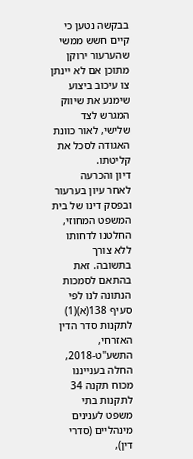בבקשה נטען כי קיים חשש ממשי שהערעור ירוקן מתוכן אם לא יינתן צו עיכוב ביצוע שימנע את שיווק המגרש לצד שלישי, לאור כוונת האגודה לסכל את קליטתו.
דיון והכרעה
לאחר עיון בערעור ובפסק דינו של בית המשפט המחוזי, החלטנו לדחותו ללא צורך בתשובה. זאת בהתאם לסמכות הנתונה לנו לפי סעיף 138(א)(1) לתקנות סדר הדין האזרחי, התשע"ט-2018, החלה בענייננו מכוח תקנה 34 לתקנות בתי משפט לענינים מינהליים (סדרי דין),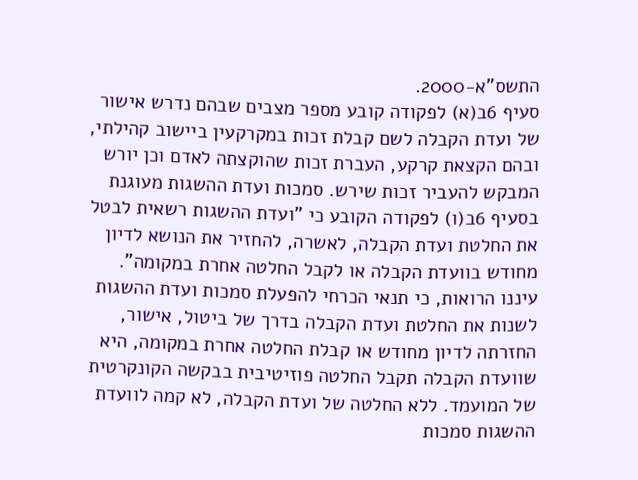התשס"א-2000.
סעיף 6ב(א) לפקודה קובע מספר מצבים שבהם נדרש אישור של ועדת הקבלה לשם קבלת זכות במקרקעין ביישוב קהילתי, ובהם הקצאת קרקע, העברת זכות שהוקצתה לאדם וכן יורש המבקש להעביר זכות שירש. סמכות ועדת ההשגות מעוגנת בסעיף 6ב(ו) לפקודה הקובע כי "ועדת ההשגות רשאית לבטל את החלטת ועדת הקבלה, לאשרה, להחזיר את הנושא לדיון מחודש בוועדת הקבלה או לקבל החלטה אחרת במקומה". עיננו הרואות, כי תנאי הכרחי להפעלת סמכות ועדת ההשגות לשנות את החלטת ועדת הקבלה בדרך של ביטול, אישור, החזרתה לדיון מחודש או קבלת החלטה אחרת במקומה, היא שוועדת הקבלה תקבל החלטה פוזיטיבית בבקשה הקונקרטית של המועמד. ללא החלטה של ועדת הקבלה, לא קמה לוועדת ההשגות סמכות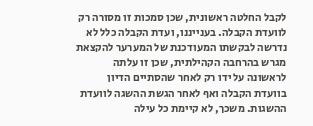לקבל החלטה ראשונית, שכן סמכות זו מסורה רק לוועדת הקבלה. בענייננו, ועדת הקבלה כלל לא נדרשה לבקשתו המעודכנת של המערער להקצאת מגרש בהרחבה הקהילתית, שכן זו עלתה לראשונה על ידו רק לאחר שהסתיים הדיון בוועדת הקבלה ואף לאחר הגשת ההשגה לוועדת ההשגות. משכך, לא קיימת כל עילה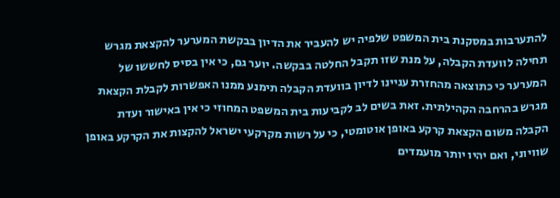להתערבות במסקנת בית המשפט שלפיה יש להעביר את הדיון בבקשת המערער להקצאת מגרש תחילה לוועדת הקבלה, על מנת שזו תקבל החלטה בבקשה. יוער גם, כי אין בסיס לחששו של המערער כי כתוצאה מהחזרת עניינו לדיון בוועדת הקבלה תימנע ממנו האפשרות לקבלת הקצאת מגרש בהרחבה הקהילתית. זאת בשים לב לקביעות בית המשפט המחוזי כי אין באישור ועדת הקבלה משום הקצאת קרקע באופן אוטומטי, כי על רשות מקרקעי ישראל להקצות את הקרקע באופן שוויוני, ואם יהיו יותר מועמדים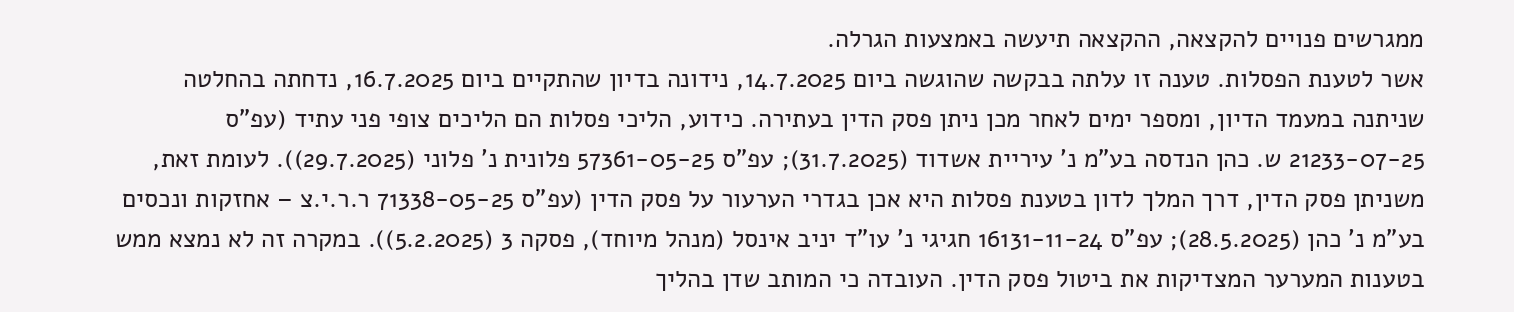ממגרשים פנויים להקצאה, ההקצאה תיעשה באמצעות הגרלה.
אשר לטענת הפסלות. טענה זו עלתה בבקשה שהוגשה ביום 14.7.2025, נידונה בדיון שהתקיים ביום 16.7.2025, נדחתה בהחלטה שניתנה במעמד הדיון, ומספר ימים לאחר מכן ניתן פסק הדין בעתירה. כידוע, הליכי פסלות הם הליכים צופי פני עתיד (עפ"ס 21233-07-25 ש. כהן הנדסה בע"מ נ' עיריית אשדוד (31.7.2025); עפ"ס 57361-05-25 פלונית נ' פלוני (29.7.2025)). לעומת זאת, משניתן פסק הדין, דרך המלך לדון בטענת פסלות היא אכן בגדרי הערעור על פסק הדין (עפ"ס 71338-05-25 ר.ר.י.צ – אחזקות ונכסים בע"מ נ' כהן (28.5.2025); עפ"ס 16131-11-24 חגיגי נ' עו"ד יניב אינסל (מנהל מיוחד), פסקה 3 (5.2.2025)). במקרה זה לא נמצא ממש בטענות המערער המצדיקות את ביטול פסק הדין. העובדה כי המותב שדן בהליך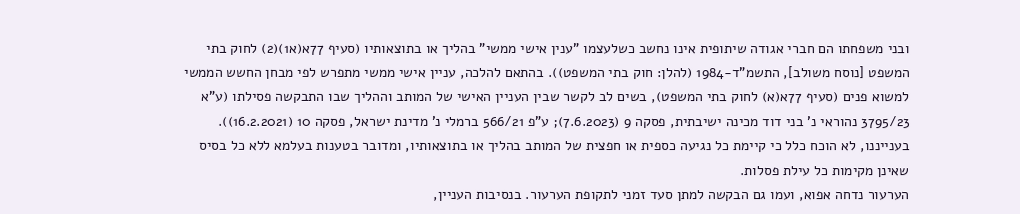ובני משפחתו הם חברי אגודה שיתופית אינו נחשב כשלעצמו "ענין אישי ממשי" בהליך או בתוצאותיו (סעיף 77א(א1)(2) לחוק בתי המשפט [נוסח משולב], התשמ"ד-1984 (להלן: חוק בתי המשפט)). בהתאם להלכה, עניין אישי ממשי מתפרש לפי מבחן החשש הממשי למשוא פנים (סעיף 77א(א) לחוק בתי המשפט), בשים לב לקשר שבין העניין האישי של המותב וההליך שבו התבקשה פסילתו (ע"א 3795/23 נהוראי נ' בני דוד מכינה ישיבתית, פסקה 9 (7.6.2023); ע"פ 566/21 ברמלי נ' מדינת ישראל, פסקה 10 (16.2.2021)). בענייננו, לא הוכח כלל כי קיימת כל נגיעה כספית או חפצית של המותב בהליך או בתוצאותיו, ומדובר בטענות בעלמא ללא כל בסיס שאינן מקימות כל עילת פסלות.
הערעור נדחה אפוא, ועמו גם הבקשה למתן סעד זמני לתקופת הערעור. בנסיבות העניין,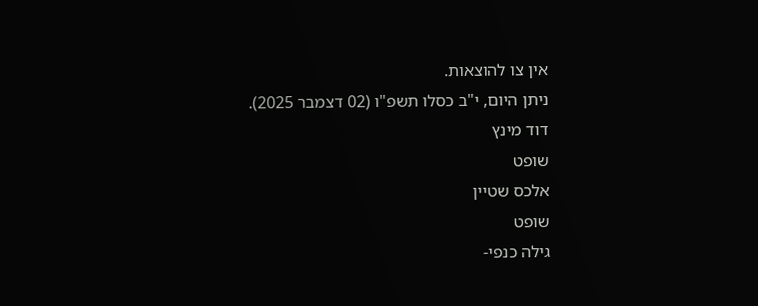אין צו להוצאות.
ניתן היום, י"ב כסלו תשפ"ו (02 דצמבר 2025).
דוד מינץ
שופט
אלכס שטיין
שופט
גילה כנפי-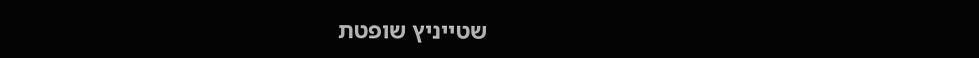שטייניץ שופטת